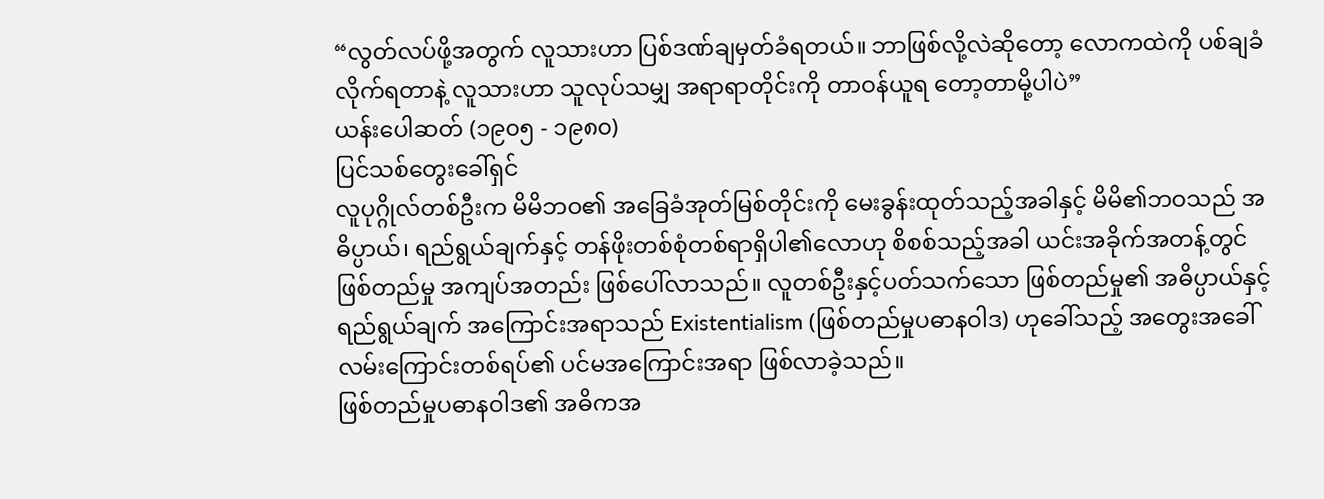“လွတ်လပ်ဖို့အတွက် လူသားဟာ ပြစ်ဒဏ်ချမှတ်ခံရတယ်။ ဘာဖြစ်လို့လဲဆိုတော့ လောကထဲကို ပစ်ချခံလိုက်ရတာနဲ့ လူသားဟာ သူလုပ်သမျှ အရာရာတိုင်းကို တာဝန်ယူရ တော့တာမို့ပါပဲ”
ယန်းပေါဆတ် (၁၉၀၅ - ၁၉၈၀)
ပြင်သစ်တွေးခေါ်ရှင်
လူပုဂ္ဂိုလ်တစ်ဦးက မိမိဘဝ၏ အခြေခံအုတ်မြစ်တိုင်းကို မေးခွန်းထုတ်သည့်အခါနှင့် မိမိ၏ဘဝသည် အဓိပ္ပာယ်၊ ရည်ရွယ်ချက်နှင့် တန်ဖိုးတစ်စုံတစ်ရာရှိပါ၏လောဟု စိစစ်သည့်အခါ ယင်းအခိုက်အတန့်တွင် ဖြစ်တည်မှု အကျပ်အတည်း ဖြစ်ပေါ်လာသည်။ လူတစ်ဦးနှင့်ပတ်သက်သော ဖြစ်တည်မှု၏ အဓိပ္ပာယ်နှင့် ရည်ရွယ်ချက် အကြောင်းအရာသည် Existentialism (ဖြစ်တည်မှုပဓာနဝါဒ) ဟုခေါ်သည့် အတွေးအခေါ်လမ်းကြောင်းတစ်ရပ်၏ ပင်မအကြောင်းအရာ ဖြစ်လာခဲ့သည်။
ဖြစ်တည်မှုပဓာနဝါဒ၏ အဓိကအ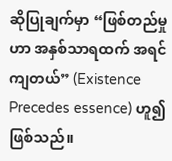ဆိုပြုချက်မှာ “ဖြစ်တည်မှုဟာ အနှစ်သာရထက် အရင်ကျတယ်” (Existence Precedes essence) ဟူ၍ဖြစ်သည်။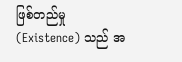ဖြစ်တည်မှု (Existence) သည် အ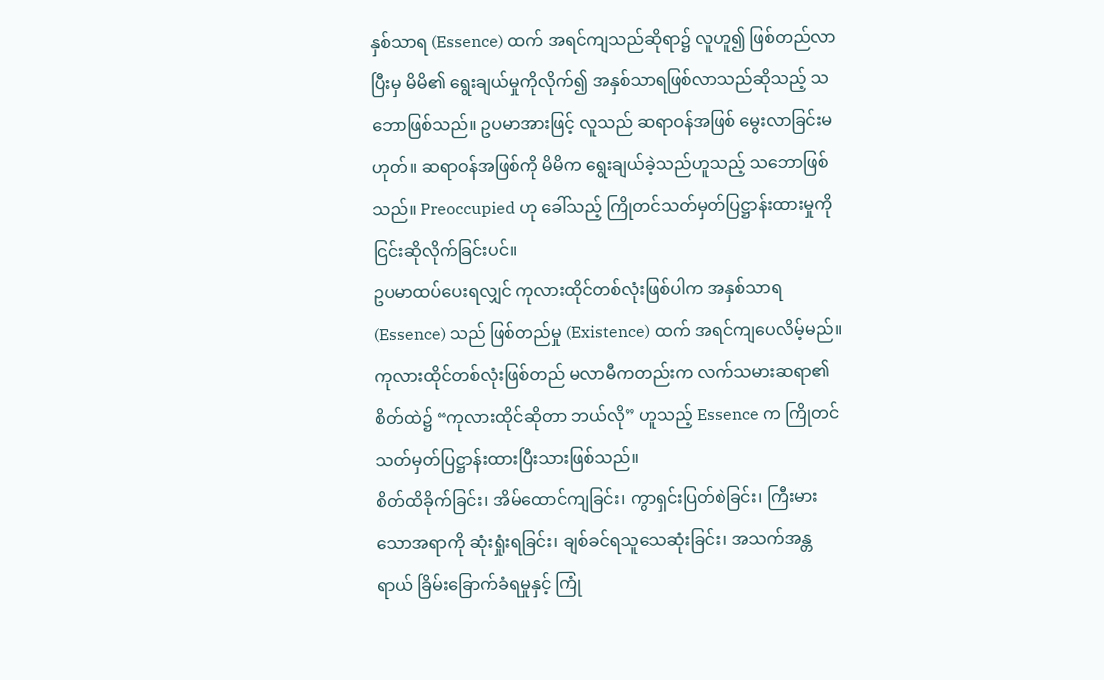နှစ်သာရ (Essence) ထက် အရင်ကျသည်ဆိုရာ၌ လူဟူ၍ ဖြစ်တည်လာပြီးမှ မိမိ၏ ရွေးချယ်မှုကိုလိုက်၍ အနှစ်သာရဖြစ်လာသည်ဆိုသည့် သဘောဖြစ်သည်။ ဥပမာအားဖြင့် လူသည် ဆရာဝန်အဖြစ် မွေးလာခြင်းမဟုတ်။ ဆရာဝန်အဖြစ်ကို မိမိက ရွေးချယ်ခဲ့သည်ဟူသည့် သဘောဖြစ်သည်။ Preoccupied ဟု ခေါ်သည့် ကြိုတင်သတ်မှတ်ပြဋ္ဌာန်းထားမှုကို ငြင်းဆိုလိုက်ခြင်းပင်။
ဥပမာထပ်ပေးရလျှင် ကုလားထိုင်တစ်လုံးဖြစ်ပါက အနှစ်သာရ (Essence) သည် ဖြစ်တည်မှု (Existence) ထက် အရင်ကျပေလိမ့်မည်။ ကုလားထိုင်တစ်လုံးဖြစ်တည် မလာမီကတည်းက လက်သမားဆရာ၏ စိတ်ထဲ၌ “ကုလားထိုင်ဆိုတာ ဘယ်လို” ဟူသည့် Essence က ကြိုတင်သတ်မှတ်ပြဋ္ဌာန်းထားပြီးသားဖြစ်သည်။
စိတ်ထိခိုက်ခြင်း၊ အိမ်ထောင်ကျခြင်း၊ ကွာရှင်းပြတ်စဲခြင်း၊ ကြီးမားသောအရာကို ဆုံးရှုံးရခြင်း၊ ချစ်ခင်ရသူသေဆုံးခြင်း၊ အသက်အန္တရာယ် ခြိမ်းခြောက်ခံရမှုနှင့် ကြုံ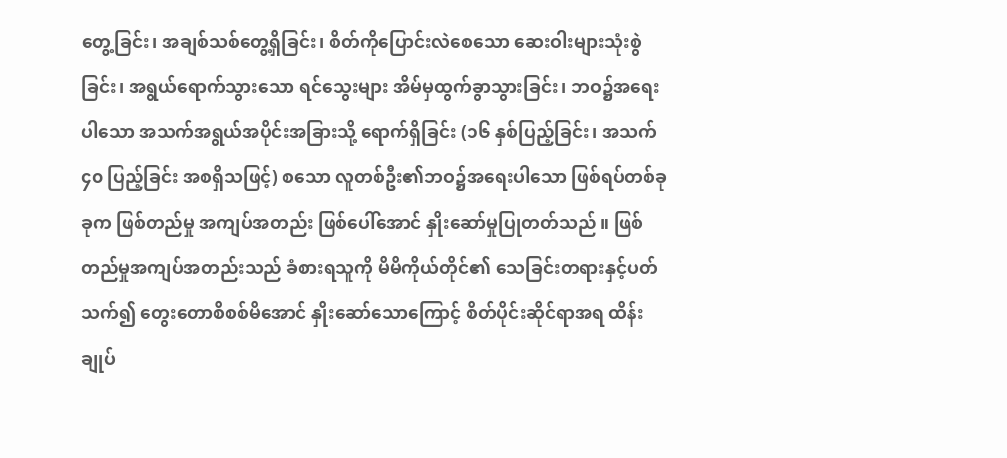တွေ့ခြင်း၊ အချစ်သစ်တွေ့ရှိခြင်း၊ စိတ်ကိုပြောင်းလဲစေသော ဆေးဝါးများသုံးစွဲခြင်း၊ အရွယ်ရောက်သွားသော ရင်သွေးများ အိမ်မှထွက်ခွာသွားခြင်း၊ ဘဝ၌အရေးပါသော အသက်အရွယ်အပိုင်းအခြားသို့ ရောက်ရှိခြင်း (၁၆ နှစ်ပြည့်ခြင်း၊ အသက် ၄၀ ပြည့်ခြင်း အစရှိသဖြင့်) စသော လူတစ်ဦး၏ဘဝ၌အရေးပါသော ဖြစ်ရပ်တစ်ခုခုက ဖြစ်တည်မှု အကျပ်အတည်း ဖြစ်ပေါ်အောင် နှိုးဆော်မှုပြုတတ်သည်။ ဖြစ်တည်မှုအကျပ်အတည်းသည် ခံစားရသူကို မိမိကိုယ်တိုင်၏ သေခြင်းတရားနှင့်ပတ်သက်၍ တွေးတောစိစစ်မိအောင် နှိုးဆော်သောကြောင့် စိတ်ပိုင်းဆိုင်ရာအရ ထိန်းချုပ်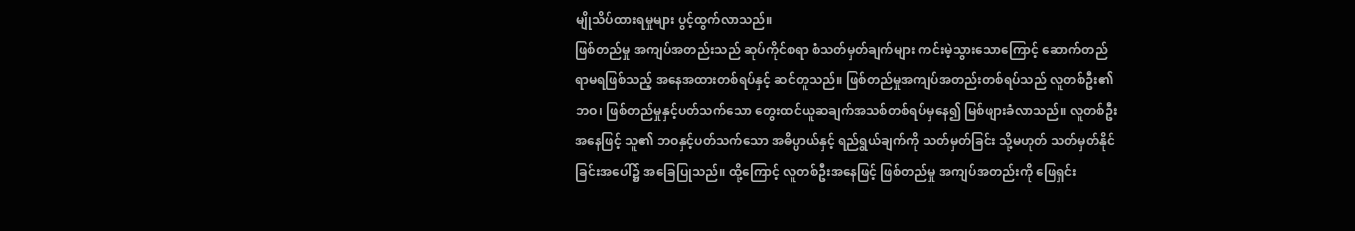မျိုသိပ်ထားရမှုများ ပွင့်ထွက်လာသည်။
ဖြစ်တည်မှု အကျပ်အတည်းသည် ဆုပ်ကိုင်စရာ စံသတ်မှတ်ချက်များ ကင်းမဲ့သွားသောကြောင့် ဆောက်တည်ရာမရဖြစ်သည့် အနေအထားတစ်ရပ်နှင့် ဆင်တူသည်။ ဖြစ်တည်မှုအကျပ်အတည်းတစ်ရပ်သည် လူတစ်ဦး၏ဘဝ၊ ဖြစ်တည်မှုနှင့်ပတ်သက်သော တွေးထင်ယူဆချက်အသစ်တစ်ရပ်မှနေ၍ မြစ်ဖျားခံလာသည်။ လူတစ်ဦးအနေဖြင့် သူ၏ ဘဝနှင့်ပတ်သက်သော အဓိပ္ပာယ်နှင့် ရည်ရွယ်ချက်ကို သတ်မှတ်ခြင်း သို့မဟုတ် သတ်မှတ်နိုင်ခြင်းအပေါ်၌ အခြေပြုသည်။ ထို့ကြောင့် လူတစ်ဦးအနေဖြင့် ဖြစ်တည်မှု အကျပ်အတည်းကို ဖြေရှင်း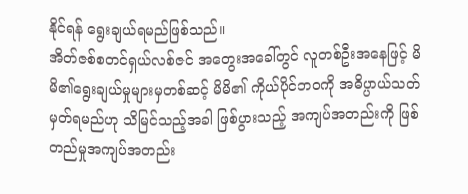နိုင်ရန် ရွေးချယ်ရမည်ဖြစ်သည်။
အိတ်ဇစ်စတင်ရှယ်လစ်ဇင် အတွေးအခေါ်တွင် လူတစ်ဦးအနေဖြင့် မိမိ၏ရွေးချယ်မှုများမှတစ်ဆင့် မိမိ၏ ကိုယ်ပိုင်ဘဝကို အဓိပ္ပာယ်သတ်မှတ်ရမည်ဟု သိမြင်သည့်အခါ ဖြစ်ပွားသည့် အကျပ်အတည်းကို ဖြစ်တည်မှုအကျပ်အတည်း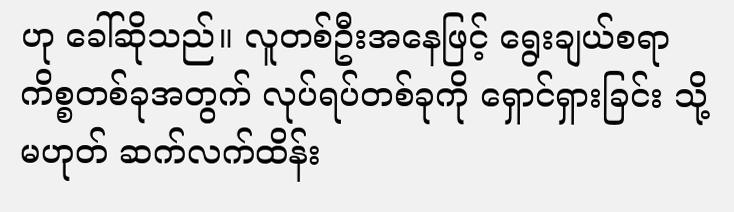ဟု ခေါ်ဆိုသည်။ လူတစ်ဦးအနေဖြင့် ရွေးချယ်စရာ ကိစ္စတစ်ခုအတွက် လုပ်ရပ်တစ်ခုကို ရှောင်ရှားခြင်း သို့မဟုတ် ဆက်လက်ထိန်း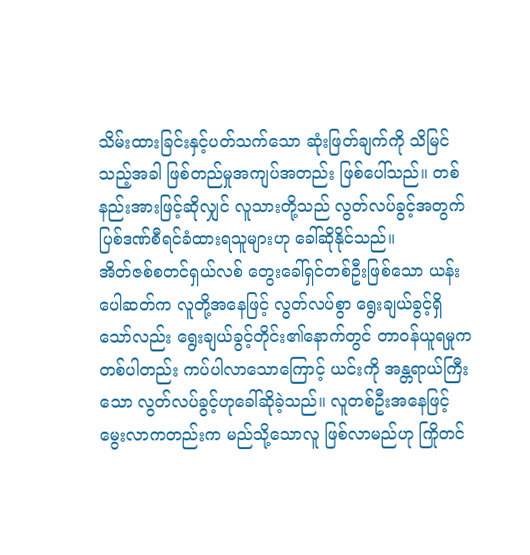သိမ်းထားခြင်းနှင့်ပတ်သက်သော ဆုံးဖြတ်ချက်ကို သိမြင်သည့်အခါ ဖြစ်တည်မှုအကျပ်အတည်း ဖြစ်ပေါ်သည်။ တစ်နည်းအားဖြင့်ဆိုလျှင် လူသားတို့သည် လွတ်လပ်ခွင့်အတွက် ပြစ်ဒဏ်စီရင်ခံထားရသူများဟု ခေါ်ဆိုနိုင်သည်။
အိတ်ဇစ်စတင်ရှယ်လစ် တွေးခေါ်ရှင်တစ်ဦးဖြစ်သော ယန်းပေါဆတ်က လူတို့အနေဖြင့် လွတ်လပ်စွာ ရွေးချယ်ခွင့်ရှိသော်လည်း ရွေးချယ်ခွင့်တိုင်း၏နောက်တွင် တာဝန်ယူရမှုက တစ်ပါတည်း ကပ်ပါလာသောကြောင့် ယင်းကို အန္တရာယ်ကြီးသော လွတ်လပ်ခွင့်ဟုခေါ်ဆိုခဲ့သည်။ လူတစ်ဦးအနေဖြင့် မွေးလာကတည်းက မည်သို့သောလူ ဖြစ်လာမည်ဟု ကြိုတင်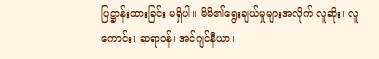ပြဋ္ဌာန်းထားခြင်း မရှိပါ။ မိမိ၏ရွေးချယ်မှုများအလိုက် လူဆိုး၊ လူကောင်း၊ ဆရာဝန်၊ အင်ဂျင်နီယာ၊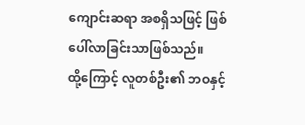ကျောင်းဆရာ အစရှိသဖြင့် ဖြစ်ပေါ်လာခြင်းသာဖြစ်သည်။
ထို့ကြောင့် လူတစ်ဦး၏ ဘဝနှင့်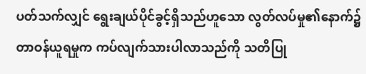ပတ်သက်လျှင် ရွေးချယ်ပိုင်ခွင့်ရှိသည်ဟူသော လွတ်လပ်မှု၏နောက်၌ တာဝန်ယူရမှုက ကပ်လျက်သားပါလာသည်ကို သတိပြု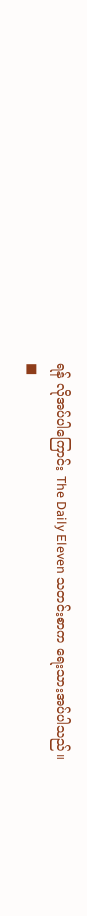ရန် လိုအပ်ပါကြောင်း The Daily Eleven သတင်းစာက ရေးသားအပ်ပါသည်။
■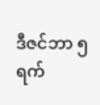ဒီဇင်ဘာ ၅ ရက်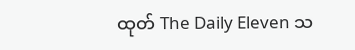ထုတ် The Daily Eleven သ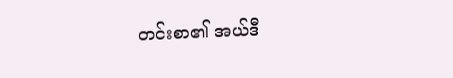တင်းစာ၏ အယ်ဒီ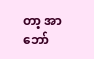တာ့ အာဘော်